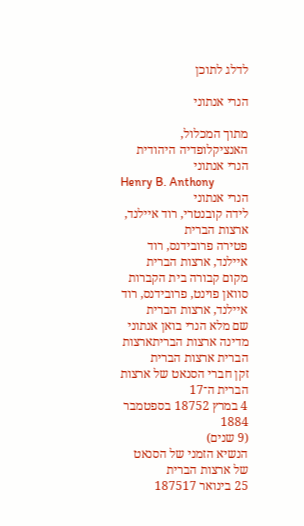לדלג לתוכן

הנרי אנתוני

מתוך המכלול, האנציקלופדיה היהודית
הנרי אנתוני
Henry B. Anthony
הנרי אנתוני
לידה קובנטרי, רוד איילנד, ארצות הברית
פטירה פרובידנס, רוד איילנד, ארצות הברית
מקום קבורה בית הקברות סוואן פוינט, פרובידנס, רוד איילנד, ארצות הברית
שם מלא הנרי בואן אנתוני
מדינה ארצות הבריתארצות הברית ארצות הברית
זקן חברי הסנאט של ארצות הברית ה־17
4 במרץ 18752 בספטמבר 1884
(9 שנים)
הנשיא הזמני של הסנאט של ארצות הברית
25 בינואר 187517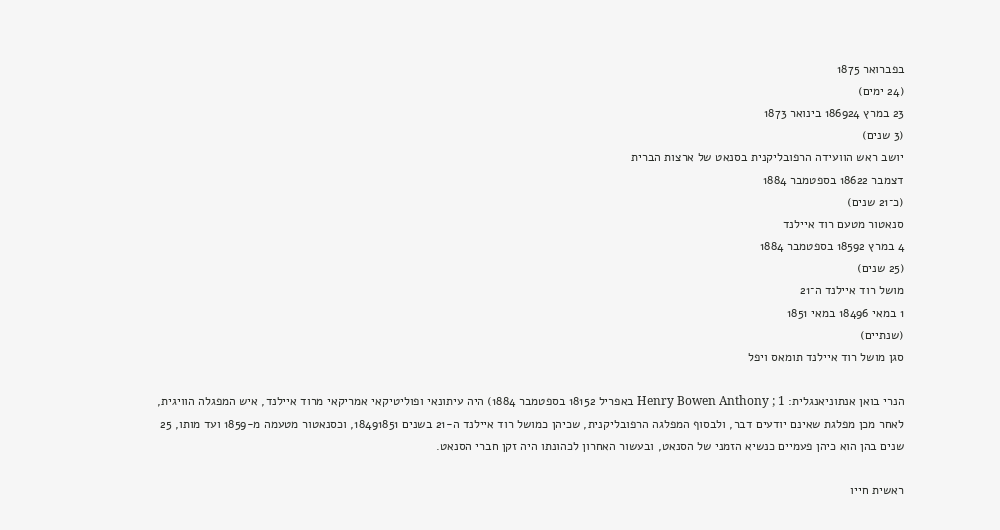בפברואר 1875
(24 ימים)
23 במרץ 186924 בינואר 1873
(3 שנים)
יושב ראש הוועידה הרפובליקנית בסנאט של ארצות הברית
דצמבר 18622 בספטמבר 1884
(כ־21 שנים)
סנאטור מטעם רוד איילנד
4 במרץ 18592 בספטמבר 1884
(25 שנים)
מושל רוד איילנד ה־21
1 במאי 18496 במאי 1851
(שנתיים)
סגן מושל רוד איילנד תומאס ויפל

הנרי בואן אנתוניאנגלית: Henry Bowen Anthony ; 1 באפריל 18152 בספטמבר 1884) היה עיתונאי ופוליטיקאי אמריקאי מרוד איילנד, איש המפגלה הוויגית, לאחר מכן מפלגת שאינם יודעים דבר, ולבסוף המפלגה הרפובליקנית, שכיהן כמושל רוד איילנד ה-21 בשנים 18491851, וכסנאטור מטעמה מ-1859 ועד מותו, 25 שנים בהן הוא כיהן פעמיים כנשיא הזמני של הסנאט, ובעשור האחרון לכהונתו היה זקן חברי הסנאט.

ראשית חייו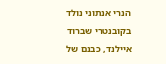הנרי אנתוני נולד בקובנטרי שברוד איילנד, כבנם של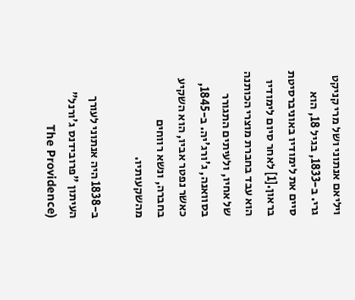ויליאם אנתוני ושל מרי קניקט גרי. ב-1833, בגיל 18, הוא סיים את לימודיו באוניברסיטת בראון.[1] לאחר סיום לימודיו הוא עבד בחברת מוצרי הכותנה של אחיו, ולעיתים התגורר בסוואנה, ג'ורג'יה. ב-1845, כאשר נפטר אביו, הוא השקיע בחברה, ונשא רווחים מהשקעותיו.

ב-1838 היה אנתוני לעורך העיתון "פרובידנס ג'ורנל" (The Providence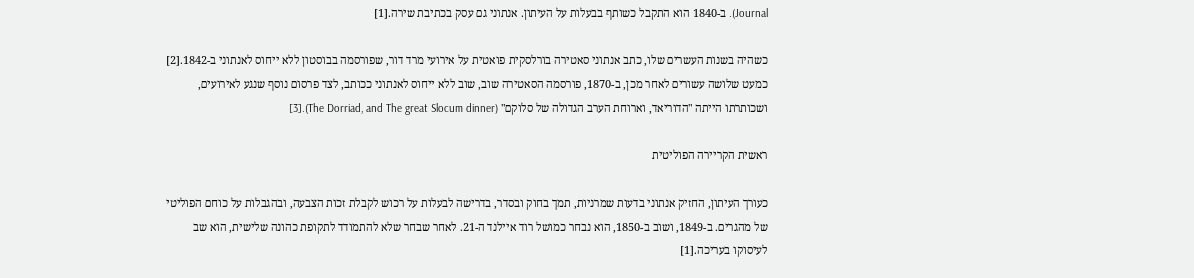Journal). ב-1840 הוא התקבל כשותף בבעלות על העיתון. אנתוני גם עסק בכתיבת שירה.[1]

כשהיה בשנות העשרים שלו, כתב אנתוני סאטירה בורלסקית פואטית על אירועי מרד דור, שפורסמה בבוסטון ללא ייחוס לאנתוני ב-1842.[2] כמעט שלושה עשורים לאחר מכן, ב-1870, פורסמה הסאטירה שוב, שוב ללא ייחוס לאנתוני ככותב, לצד פרסום נוסף שנגע לאירועים, ושכותרתו הייתה "הדוריאד, וארוחת הערב הגדולה של סלוקם" (The Dorriad, and The great Slocum dinner).[3]

ראשית הקריירה הפוליטית

כעורך העיתון, החזיק אנתוני בדעות שמרניות, תמך בחוק ובסדר, בדרישה לבעלות על רכוש לקבלת זכות הצבעה, ובהגבלות על כוחם הפוליטי של מהגרים. ב-1849, ושוב ב-1850, הוא נבחר כמושל רוד איילנד ה-21. לאחר שבחר שלא להתמודד לתקופת כהונה שלישית, הוא שב לעיסוקו בעריכה.[1]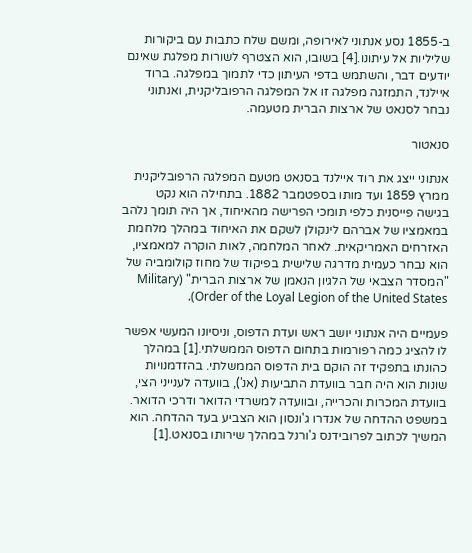ב-1855 נסע אנתוני לאירופה, ומשם שלח כתבות עם ביקורות שליליות אל עיתונו.[4] בשובו, הוא הצטרף לשורות מפלגת שאינם יודעים דבר, והשתמש בדפי העיתון כדי לתמוך במפלגה. ברוד איילנד, התמזגה מפלגה זו אל המפלגה הרפובליקנית, ואנתוני נבחר לסנאט של ארצות הברית מטעמה.

סנאטור

אנתוני ייצג את רוד איילנד בסנאט מטעם המפלגה הרפובליקנית ממרץ 1859 ועד מותו בספטמבר 1882. בתחילה הוא נקט בגישה פייסנית כלפי תומכי הפרישה מהאיחוד, אך היה תומך נלהב במאמציו של אברהם לינקולן לשקם את האיחוד במהלך מלחמת האזרחים האמריקאית. לאחר המלחמה, לאות הוקרה למאמציו, הוא נבחר כעמית מדרגה שלישית בפיקוד של מחוז קולומביה של "המסדר הצבאי של הלגיון הנאמן של ארצות הברית" (Military Order of the Loyal Legion of the United States).

פעמיים היה אנתוני יושב ראש ועדת הדפוס, וניסיונו המעשי אפשר לו להציג כמה רפורמות בתחום הדפוס הממשלתי.[1] במהלך כהונתו בתפקיד זה הוקם בית הדפוס הממשלתי. בהזדמנויות שונות הוא היה חבר בוועדת התביעות (אנ'), בוועדה לענייני הצי, בוועדת המכרות והכרייה, ובוועדה למשרדי הדואר ודרכי הדואר. במשפט ההדחה של אנדרו ג'ונסון הוא הצביע בעד ההדחה. הוא המשיך לכתוב לפרובידנס ג'ורנל במהלך שירותו בסנאט.[1]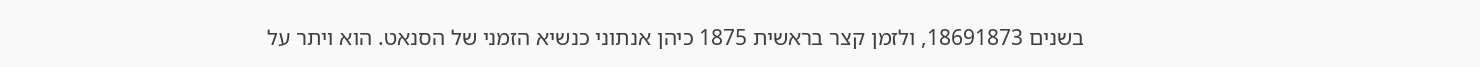בשנים 18691873, ולזמן קצר בראשית 1875 כיהן אנתוני כנשיא הזמני של הסנאט. הוא ויתר על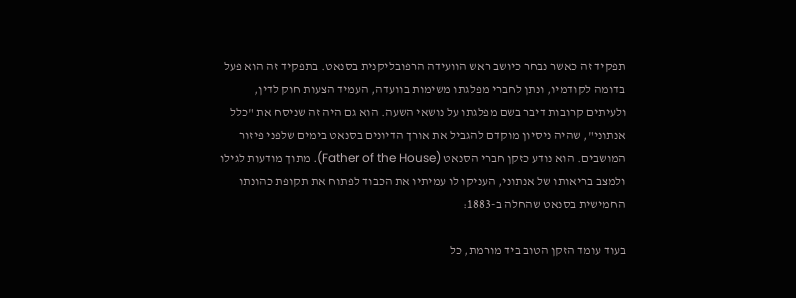תפקיד זה כאשר נבחר כיושב ראש הוועידה הרפובליקנית בסנאט. בתפקיד זה הוא פעל בדומה לקודמיו, ונתן לחברי מפלגתו משימות בוועדה, העמיד הצעות חוק לדין, ולעיתים קרובות דיבר בשם מפלגתו על נושאי השעה. הוא גם היה זה שניסח את "כלל אנתוני", שהיה ניסיון מוקדם להגביל את אורך הדיונים בסנאט בימים שלפני פיזור המושבים. הוא נודע כזקן חברי הסנאט (Father of the House). מתוך מודעות לגילו ולמצב בריאותו של אנתוני, העניקו לו עמיתיו את הכבוד לפתוח את תקופת כהונתו החמישית בסנאט שהחלה ב-1883:

בעוד עומד הזקן הטוב ביד מורמת, כל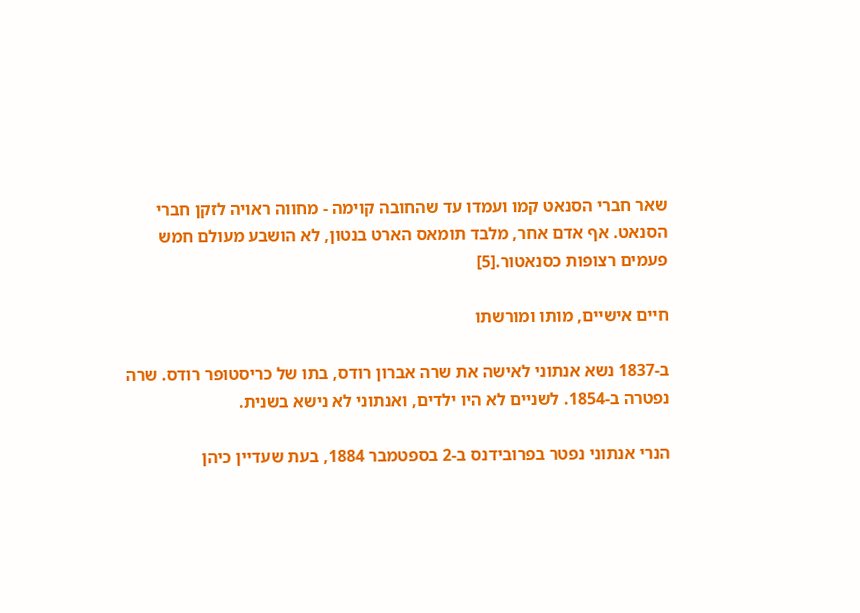שאר חברי הסנאט קמו ועמדו עד שהחובה קוימה - מחווה ראויה לזקן חברי הסנאט. אף אדם אחר, מלבד תומאס הארט בנטון, לא הושבע מעולם חמש פעמים רצופות כסנאטור.[5]

חיים אישיים, מותו ומורשתו

ב-1837 נשא אנתוני לאישה את שרה אברון רודס, בתו של כריסטופר רודס. שרה נפטרה ב-1854. לשניים לא היו ילדים, ואנתוני לא נישא בשנית.

הנרי אנתוני נפטר בפרובידנס ב-2 בספטמבר 1884, בעת שעדיין כיהן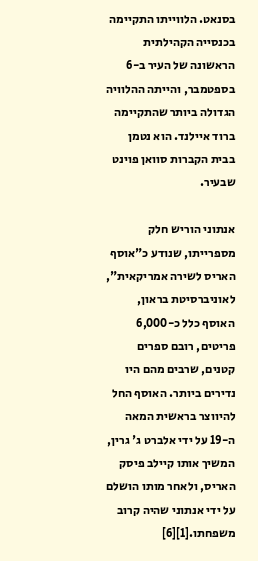בסנאט. הלווייתו התקיימה בכנסייה הקהילתית הראשונה של העיר ב-6 בספטמבר, והייתה ההלוויה הגדולה ביותר שהתקיימה ברוד איילנד. הוא נטמן בבית הקברות סוואן פוינט שבעיר.

אנתוני הוריש חלק מספרייתו, שנודע כ"אוסף האריס לשירה אמריקאית", לאוניברסיטת בראון, האוסף כלל כ-6,000 פריטים, רובם ספרים קטנים, שרבים מהם היו נדירים ביותר. האוסף החל להיווצר בראשית המאה ה-19 על ידי אלברט ג' גרין, המשיך אותו קיילב פיסק האריס, ולאחר מותו הושלם על ידי אנתוני שהיה קרוב משפחתו.[1][6]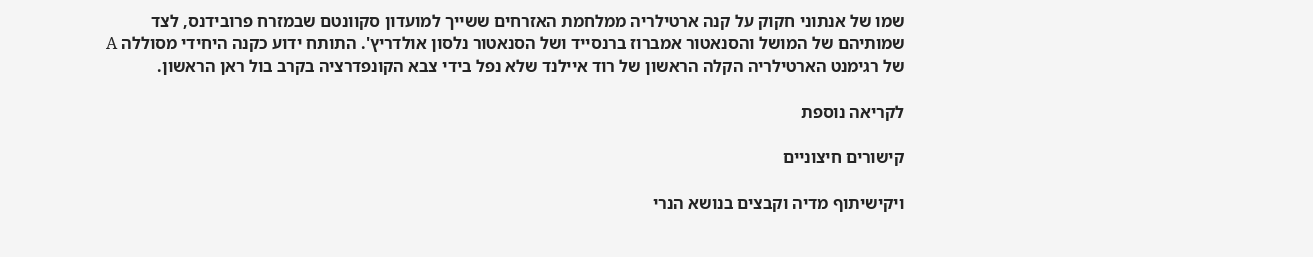שמו של אנתוני חקוק על קנה ארטילריה ממלחמת האזרחים ששייך למועדון סקוונטם שבמזרח פרובידנס, לצד שמותיהם של המושל והסנאטור אמברוז ברנסייד ושל הסנאטור נלסון אולדריץ'. התותח ידוע כקנה היחידי מסוללה A של רגימנט הארטילריה הקלה הראשון של רוד איילנד שלא נפל בידי צבא הקונפדרציה בקרב בול ראן הראשון.

לקריאה נוספת

קישורים חיצוניים

ויקישיתוף מדיה וקבצים בנושא הנרי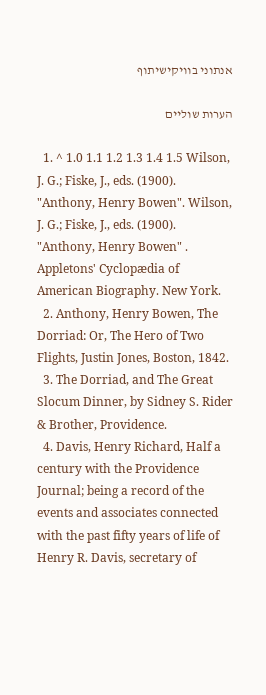אנתוני בוויקישיתוף

הערות שוליים

  1. ^ 1.0 1.1 1.2 1.3 1.4 1.5 Wilson, J. G.; Fiske, J., eds. (1900). "Anthony, Henry Bowen". Wilson, J. G.; Fiske, J., eds. (1900). "Anthony, Henry Bowen" . Appletons' Cyclopædia of American Biography. New York.
  2. Anthony, Henry Bowen, The Dorriad: Or, The Hero of Two Flights, Justin Jones, Boston, 1842.
  3. The Dorriad, and The Great Slocum Dinner, by Sidney S. Rider & Brother, Providence.
  4. Davis, Henry Richard, Half a century with the Providence Journal; being a record of the events and associates connected with the past fifty years of life of Henry R. Davis, secretary of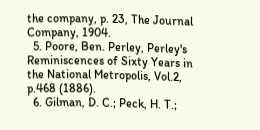the company, p. 23, The Journal Company, 1904.
  5. Poore, Ben. Perley, Perley's Reminiscences of Sixty Years in the National Metropolis, Vol.2, p.468 (1886).
  6. Gilman, D. C.; Peck, H. T.;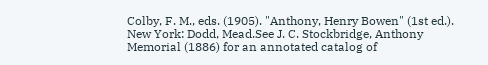Colby, F. M., eds. (1905). "Anthony, Henry Bowen" (1st ed.). New York: Dodd, Mead.See J. C. Stockbridge, Anthony Memorial (1886) for an annotated catalog of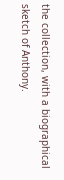the collection, with a biographical sketch of Anthony.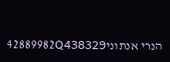הנרי אנתוני42889982Q438329